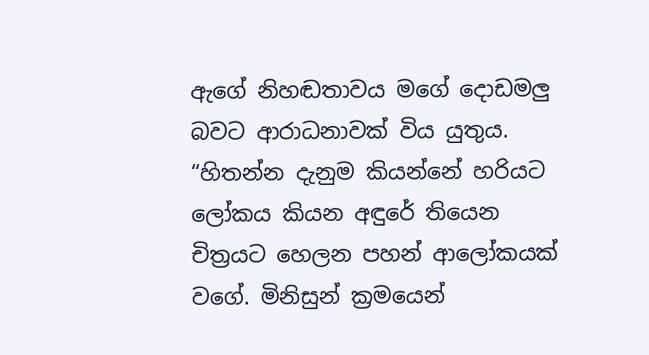ඇගේ නිහඬතාවය මගේ දොඩමලු බවට ආරාධනාවක් විය යුතුය. “හිතන්න දැනුම කියන්නේ හරියට ලෝකය කියන අඳුරේ තියෙන චිත්‍රයට හෙලන පහන් ආලෝකයක් වගේ. මිනිසුන් ක්‍රමයෙන්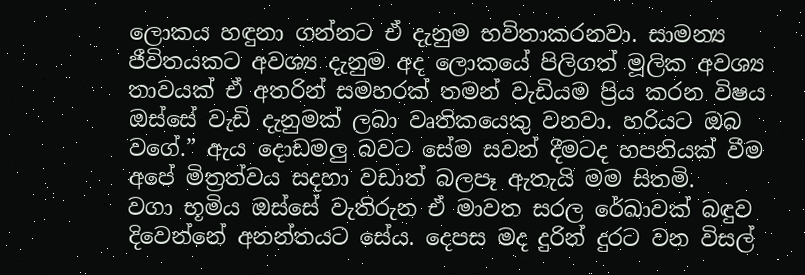ලොකය හඳුනා ගන්නට ඒ දැනුම භවිතාකරනවා. සාමන්‍ය ජීවිතයකට අවශ්‍ය දැනුම අද ලොකයේ පිලිගත් මූලික අවශ්‍ය තාවයක් ඒ අතරින් සමහරක් තමන් වැඩියම ප්‍රිය කරන විෂය ඔස්සේ වැඩි දැනුමක් ලබා වෘතිකයෙකු වනවා. හරියට ඔබ වගේ.” ඇය දොඩමලු බවට සේම සවන් දීමටද හපනියක් වීම අපේ මිත්‍රත්වය සදහා වඩාත් බලපෑ ඇතැයි මම සිතමි.
වගා භූමිය ඔස්සේ වැතිරුන ඒ මාවත සරල රේඛාවක් බඳුව දිවෙන්නේ අනන්තයට සේය. දෙපස මද දුරින් දුරට වන විසල්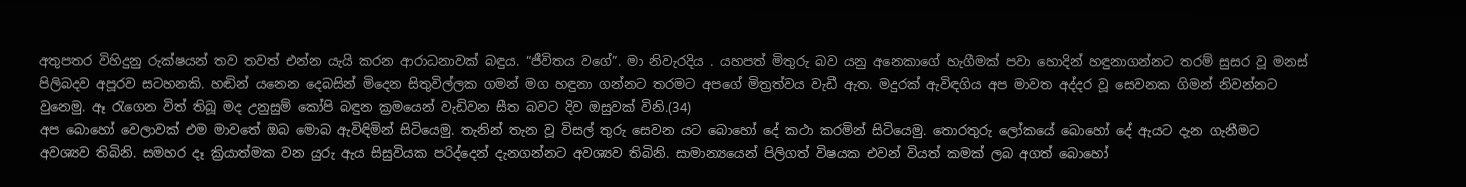අතුපතර විහිදුනු රුක්ෂයන් තව තවත් එන්න යැයි කරන ආරාධනාවක් බඳුය. “ජීවිතය වගේ”. මා නිවැරදිය . යහපත් මිතුරු බව යනු අනෙකාගේ හැගීමක් පවා හොදින් හඳුනාගන්නට තරම් සුසර වූ මනස් පිලිබදව අපූරව සටහනකි. හඬින් යනෙන දෙබසින් මිදෙන සිතුවිල්ලක ගමන් මග හඳුනා ගන්නට තරමට අපගේ මිත්‍රත්වය වැඩී ඇත. මදුරක් ඇවිඳගිය අප මාවත අද්දර වූ සෙවනක ගිමන් නිවන්නට වුනෙමු. ඈ ‍රැගෙන විත් තිබූ මද උනුසුම් කෝපි බඳුන ක්‍රමයෙන් වැඩිවන සීත බවට දිව ඔසුවක් විනි.(34)
අප බොහෝ වෙලාවක් එම මාවතේ ඔබ මොබ ඇවිඳිමින් සිටියෙමු. තැනින් තැන වූ විසල් තුරු සෙවන යට බොහෝ දේ කථා කරමින් සිටියෙමු. තොරතුරු ලෝකයේ බොහෝ දේ ඇයට දැන ගැනීමට අවශ්‍යව තිබිනි. සමහර දෑ ක්‍රියාත්මක වන යුරු ඇය සිසුවියක පරිද්දෙන් දැනගන්නට අවශ්‍යව තිබිනි. සාමාන්‍යයෙන් පිලිගත් විෂයක එවන් වියත් කමක් ලබ අගත් බොහෝ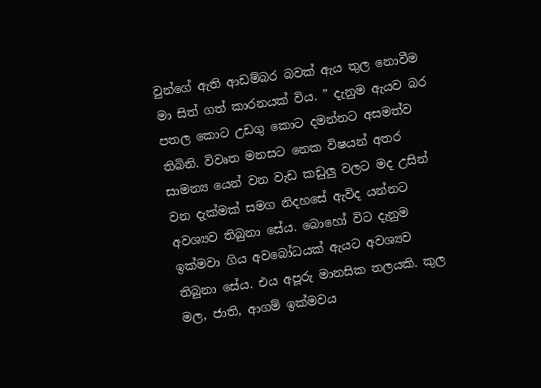වුන්ගේ ඇති ආඩම්බර බවක් ඇය තුල නොවීම මා සිත් ගත් කාරනයක් විය. ” දැනුම ඇයව බර පතල කොට උඩගු කොට දමන්නට අසමත්ව තිබිනි. විවෘත මනසට නෙක විෂයන් අතර සාමන්‍ය යෙන් වන වැඩ කඩුලු වලට මද උසින් වන දැක්මක් සමග නිදහසේ ඇවිද යන්නට අවශ්‍යව තිබුනා සේය. බොහෝ විට දැනුම ඉක්මවා ගිය අවබෝධයක් ඇයට අවශ්‍යව තිබුනා සේය. එය අපූරු මානසික තලයකි. කුල මල, ජාති, ආගම් ඉක්මවය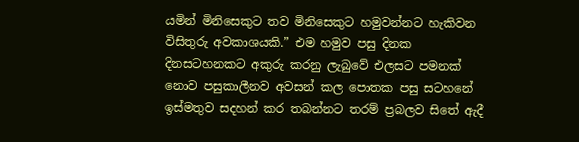යමින් මිනිසෙකුට තව මිනිසෙකුට හමුවන්නට හැකිවන විසිතුරු අවකාශයකි.” එම හමුව පසු දිනක දිනසටහනකට අකුරු කරනු ලැබුවේ එලසට පමනක් නොව පසුකාලීනව අවසන් කල පොතක පසු සටහනේ ඉස්මතුව සදහන් කර තබන්නට තරම් ප්‍රබලව සිතේ ඇදී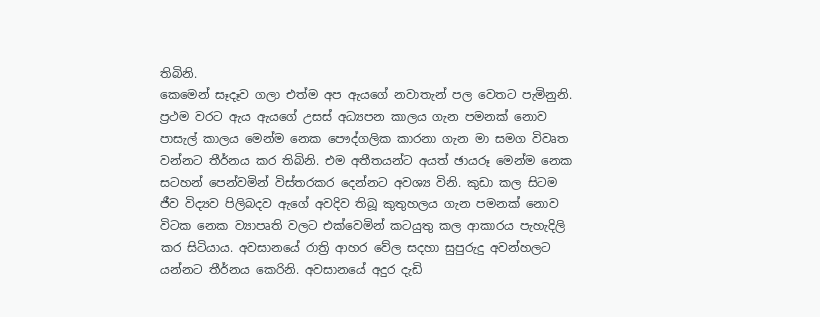තිබිනි.
කෙමෙන් සෑදෑව ගලා එත්ම අප ඇයගේ නවාතැන් පල වෙතට පැමිනුනි. ප්‍රථම වරට ඇය ඇයගේ උසස් අධ්‍යපන කාලය ගැන පමනක් නොව පාසැල් කාලය මෙන්ම නෙක පෞද්ගලික කාරනා ගැන මා සමග විවෘත වන්නට තීර්නය කර තිබිනි. එම අතීතයන්ට අයත් ඡායරූ මෙන්ම නෙක සටහන් පෙන්වමින් විස්තරකර දෙන්නට අවශ්‍ය විනි. කුඩා කල සිටම ජීව විද්‍යව පිලිබදව ඇගේ අවදිව තිබූ කුතුහලය ගැන පමනක් නොව විටක නෙක ව්‍යාපෘති වලට එක්වෙමින් කටයුතු කල ආකාරය පැහැදිලි කර සිටියාය. අවසානයේ රාත්‍රි ආහර වේල සදහා සුපුරුදු අවන්හලට යන්නට තීර්නය කෙරිනි. අවසානයේ අදුර දැඩි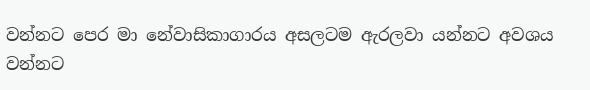වන්නට පෙර මා නේවාසිකාගාරය අසලටම ඇරලවා යන්නට අවශය වන්නට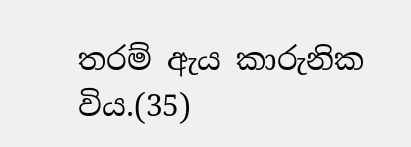තරම් ඇය කාරුනික විය.(35)